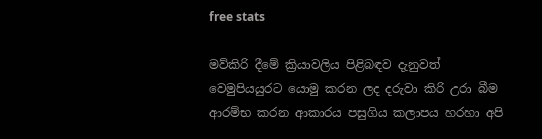free stats

මව්කිරි දීමේ ක්‍රියාවලිය පිළිබඳව දැනුවත් වෙමුපියයුරට යොමු කරන ලද දරුවා කිරි උරා බීම ආරම්භ කරන ආකාරය පසුගිය කලාපය හරහා අපි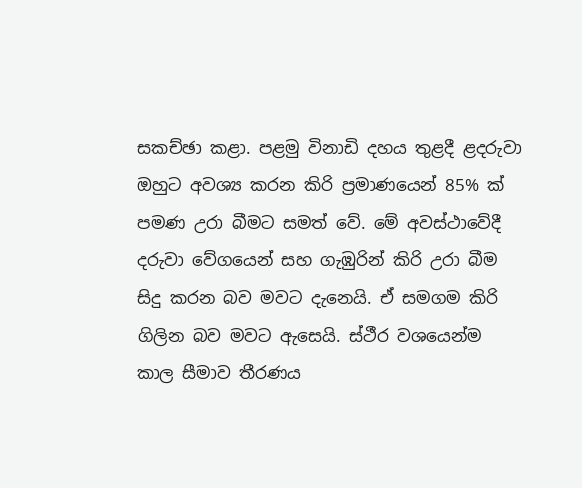සකච්ඡා කළා. පළමු විනාඩි දහය තුළදී ළදරුවා ඔහුට අවශ්‍ය කරන කිරි ප්‍රමාණයෙන් 85% ක් පමණ උරා බීමට සමත් වේ. මේ අවස්ථාවේදී දරුවා වේගයෙන් සහ ගැඹුරින් කිරි උරා බීම සිදු කරන බව මවට දැනෙයි. ඒ සමගම කිරි ගිලින බව මවට ඇසෙයි. ස්ථීර වශයෙන්ම කාල සීමාව තීරණය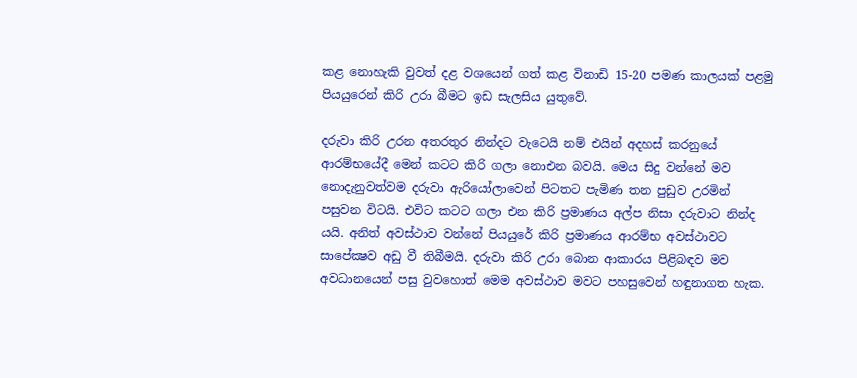කළ නොහැකි වුවත් දළ වශයෙන් ගත් කළ විනාඩි 15-20 පමණ කාලයක් පළමු පියයුරෙන් කිරි උරා බීමට ඉඩ සැලසිය යුතුවේ.

දරුවා කිරි උරන අතරතුර නින්දට වැටෙයි නම් එයින් අදහස් කරනුයේ ආරම්භයේදී මෙන් කටට කිරි ගලා නොඑන බවයි. මෙය සිදු වන්නේ මව නොදැනුවත්වම දරුවා ඇරියෝලාවෙන් පිටතට පැමිණ තන පුඩුව උරමින් පසුවන විටයි. එවිට කටට ගලා එන කිරි ප්‍රමාණය අල්ප නිසා දරුවාට නින්ද යයි. අනිත් අවස්ථාව වන්නේ පියයුරේ කිරි ප්‍රමාණය ආරම්භ අවස්ථාවට සාපේක්‍ෂව අඩු වී තිබීමයි. දරුවා කිරි උරා බොන ආකාරය පිළිබඳව මව අවධානයෙන් පසු වුවහොත් මෙම අවස්ථාව මවට පහසුවෙන් හඳුනාගත හැක.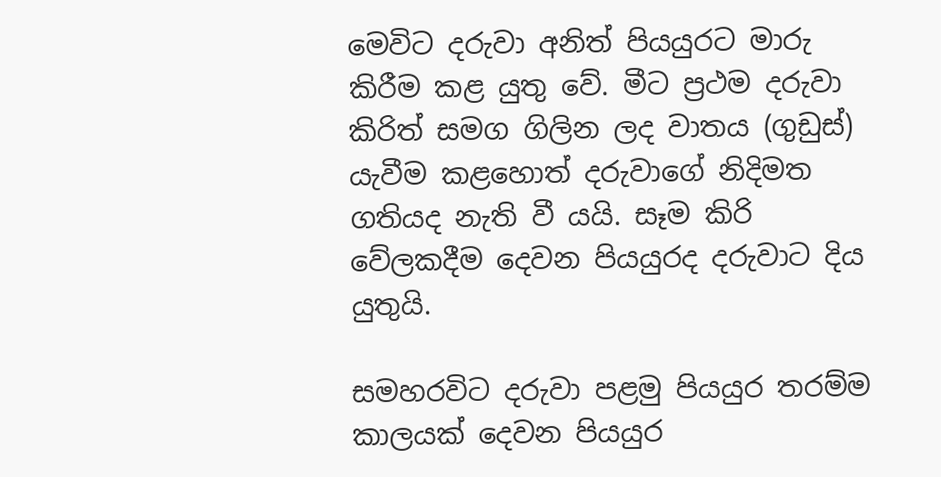මෙවිට දරුවා අනිත් පියයුරට මාරු කිරීම කළ යුතු වේ. මීට ප්‍රථම දරුවා කිරිත් සමග ගිලින ලද වාතය (ගුඩුස්) යැවීම කළහොත් දරුවාගේ නිදිමත ගතියද නැති වී යයි. සෑම කිරි වේලකදීම දෙවන පියයුරද දරුවාට දිය යුතුයි.

සමහරවිට දරුවා පළමු පියයුර තරම්ම කාලයක් දෙවන පියයුර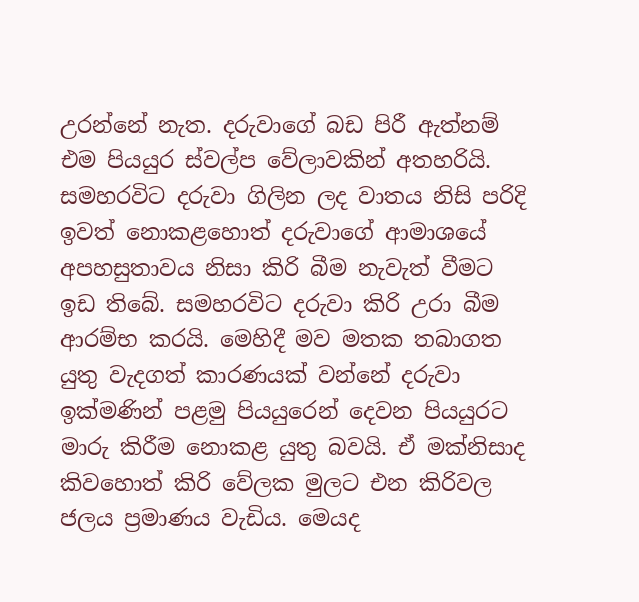උරන්නේ නැත. දරුවාගේ බඩ පිරී ඇත්නම් එම පියයුර ස්වල්ප වේලාවකින් අතහරියි. සමහරවිට දරුවා ගිලින ලද වාතය නිසි පරිදි ඉවත් නොකළහොත් දරුවාගේ ආමාශයේ අපහසුතාවය නිසා කිරි බීම නැවැත් වීමට ඉඩ තිබේ. සමහරවිට දරුවා කිරි උරා බීම ආරම්භ කරයි. මෙහිදී මව මතක තබාගත යුතු වැදගත් කාරණයක් වන්නේ දරුවා ඉක්මණින් පළමු පියයුරෙන් දෙවන පියයුරට මාරු කිරීම නොකළ යුතු බවයි. ඒ මක්නිසාද කිවහොත් කිරි වේලක මුලට එන කිරිවල ජලය ප්‍රමාණය වැඩිය. මෙයද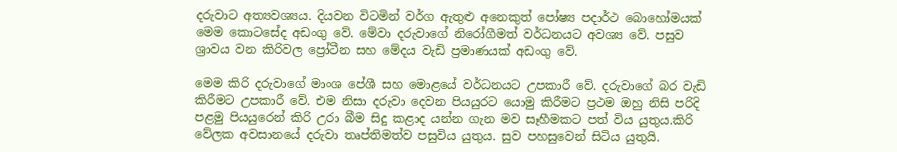දරුවාට අත්‍යවශ්‍යය. දියවන විටමින් වර්ග ඇතුළු අනෙකුත් පෝෂ්‍ය පදාර්ථ බොහෝමයක් මෙම කොටසේද අඩංගු වේ. මේවා දරුවාගේ නිරෝගීමත් වර්ධනයට අවශ්‍ය වේ. පසුව ශ්‍රාවය වන කිරිවල ප්‍රෝටීන සහ මේදය වැඩි ප්‍රමාණයක් අඩංගු වේ.

මෙම කිරි දරුවාගේ මාංශ පේශී සහ මොළයේ වර්ධනයට උපකාරී වේ. දරුවාගේ බර වැඩි කිරීමට උපකාරී වේ. එම නිසා දරුවා දෙවන පියයුරට යොමු කිරීමට ප්‍රථම ඔහු නිසි පරිදි පළමු පියයුරෙන් කිරි උරා බීම සිදු කළාද යන්න ගැන මව සෑහීමකට පත් විය යුතුය.කිරි වේලක අවසානයේ දරුවා තෘප්තිමත්ව පසුවිය යුතුය. සුව පහසුවෙන් සිටිය යුතුයි.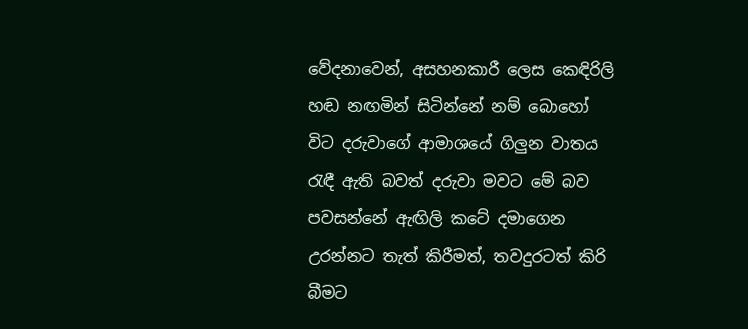වේදනාවෙන්, අසහනකාරී ලෙස කෙඳිරිලි හඬ නඟමින් සිටින්නේ නම් බොහෝ විට දරුවාගේ ආමාශයේ ගිලුන වාතය රැඳී ඇති බවත් දරුවා මවට මේ බව පවසන්නේ ඇඟිලි කටේ දමාගෙන උරන්නට තැත් කිරීමත්, තවදුරටත් කිරි බීමට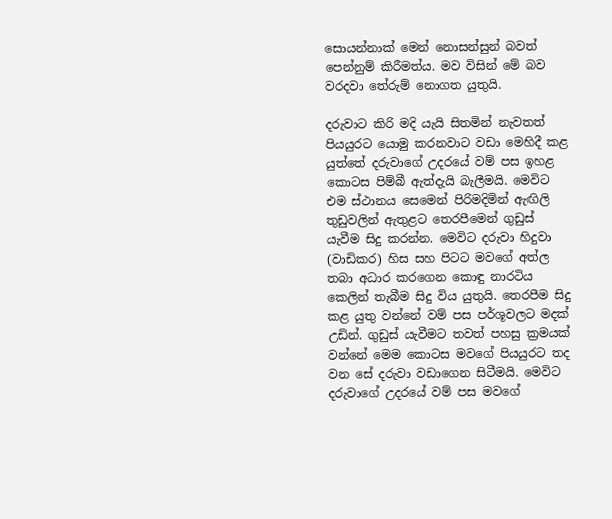සොයන්නාක් මෙන් නොසන්සුන් බවත් පෙන්නුම් කිරීමත්ය. මව විසින් මේ බව වරදවා තේරුම් නොගත යුතුයි.

දරුවාට කිරි මදි යැයි සිතමින් නැවතත් පියයුරට යොමු කරනවාට වඩා මෙහිදී කළ යුත්තේ දරුවාගේ උදරයේ වම් පස ඉහළ කොටස පිම්බී ඇත්දැයි බැලීමයි. මෙවිට එම ස්ථානය සෙමෙන් පිරිමදිමින් ඇඟිලි තුඩුවලින් ඇතුළට තෙරපීමෙන් ගුඩුස් යැවීම සිදු කරන්න. මෙවිට දරුවා හිදුවා (වාඩිකර) හිස සහ පිටට මවගේ අත්ල තබා අධාර කරගෙන කොඳු නාරටිය කෙලින් තැබීම සිදු විය යුතුයි. තෙරපීම සිදු කළ යුතු වන්නේ වම් පස පර්ශූවලට මදක් උඩින්. ගුඩුස් යැවීමට තවත් පහසු ක්‍රමයක් වන්නේ මෙම කොටස මවගේ පියයුරට තද වන සේ දරුවා වඩාගෙන සිටීමයි. මෙවිට දරුවාගේ උදරයේ වම් පස මවගේ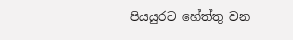පියයුරට හේත්තු වන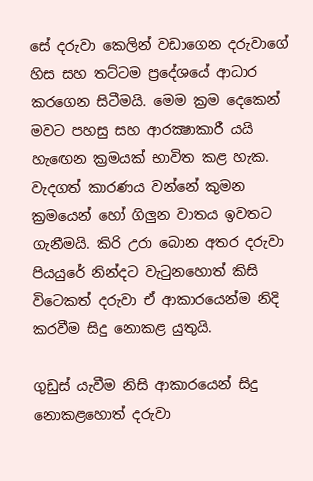සේ දරුවා කෙලින් වඩාගෙන දරුවාගේ හිස සහ තට්ටම ප්‍රදේශයේ ආධාර කරගෙන සිටීමයි. මෙම ක්‍රම දෙකෙන් මවට පහසු සහ ආරක්‍ෂාකාරී යයි හැඟෙන ක්‍රමයක් භාවිත කළ හැක. වැදගත් කාරණය වන්නේ කුමන ක්‍රමයෙන් හෝ ගිලුන වාතය ඉවතට ගැනීමයි. කිරි උරා බොන අතර දරුවා පියයුරේ නින්දට වැටුනහොත් කිසි විටෙකත් දරුවා ඒ ආකාරයෙන්ම නිදි කරවීම සිදු නොකළ යුතුයි.

ගුඩුස් යැවීම නිසි ආකාරයෙන් සිදු නොකළහොත් දරුවා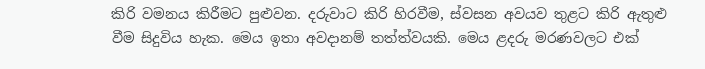කිරි වමනය කිරීමට පුළුවන. දරුවාට කිරි හිරවීම, ස්වසන අවයව තුළට කිරි ඇතුළු වීම සිදුවිය හැක. මෙය ඉතා අවදානම් තත්ත්වයකි. මෙය ළදරු මරණවලට එක්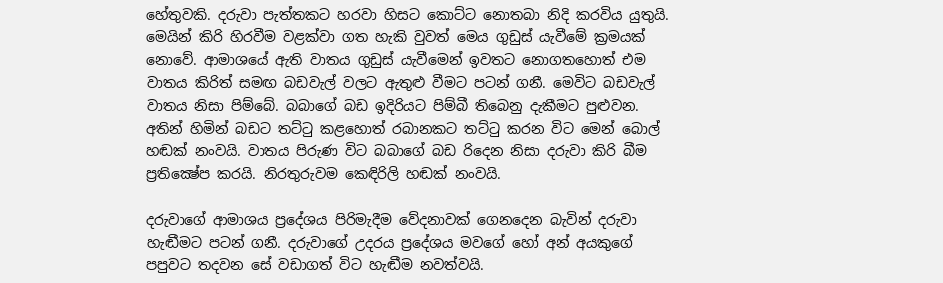හේතුවකි. දරුවා පැත්තකට හරවා හිසට කොට්ට නොතබා නිදි කරවිය යුතුයි. මෙයින් කිරි හිරවීම වළක්වා ගත හැකි වුවත් මෙය ගුඩුස් යැවීමේ ක්‍රමයක් නොවේ. ආමාශයේ ඇති වාතය ගුඩුස් යැවීමෙන් ඉවතට නොගතහොත් එම වාතය කිරිත් සමඟ බඩවැල් වලට ඇතුළු වීමට පටන් ගනී. මෙවිට බඩවැල් වාතය නිසා පිම්බේ. බබාගේ බඩ ඉදිරියට පිම්බී තිබෙනු දැකීමට පුළුවන. අතින් හිමින් බඩට තට්ටු කළහොත් රබානකට තට්ටු කරන විට මෙන් බොල් හඬක් නංවයි. වාතය පිරුණ විට බබාගේ බඩ රිදෙන නිසා දරුවා කිරි බීම ප්‍රතික්‍ෂේප කරයි. නිරතුරුවම කෙඳිරිලි හඬක් නංවයි.

දරුවාගේ ආමාශය ප්‍රදේශය පිරිමැදීම වේදනාවක් ගෙනදෙන බැවින් දරුවා හැඬීමට පටන් ගනී. දරුවාගේ උදරය ප්‍රදේශය මවගේ හෝ අන් අයකුගේ පපුවට තදවන සේ වඩාගත් විට හැඬීම නවත්වයි.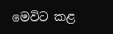මෙවිට කළ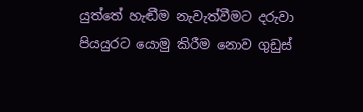යුත්තේ හැඬීම නැවැත්වීමට දරුවා පියයුරට යොමු කිරීම නොව ගුඩුස්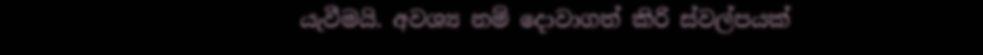යැවීමයි. අවශ්‍ය නම් දොවාගත් කිරි ස්වල්පයක්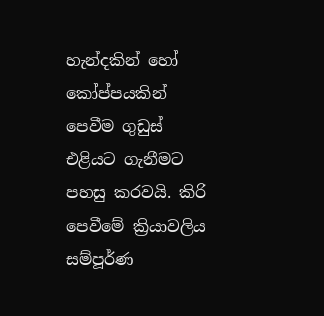හැන්දකින් හෝ කෝප්පයකින් පෙවීම ගුඩුස් එළියට ගැනීමට පහසු කරවයි. කිරි පෙවීමේ ක්‍රියාවලිය සම්පූර්ණ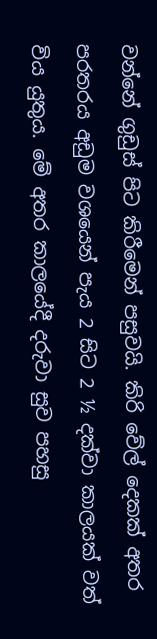වන්නේ ගුඩුස් පිට කිරීමෙන් පසුවයි. කිරි වේල් දෙකක් අතර පරතරය අඩුම වශයෙන් පැය 2 සිට 2 ½ දක්වා කාලයක් වත් විය යුතුය. මේ අතර කාලයේදී දරුවා සුව පහසු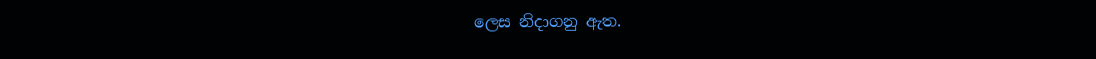ලෙස නිදාගනු ඇත.